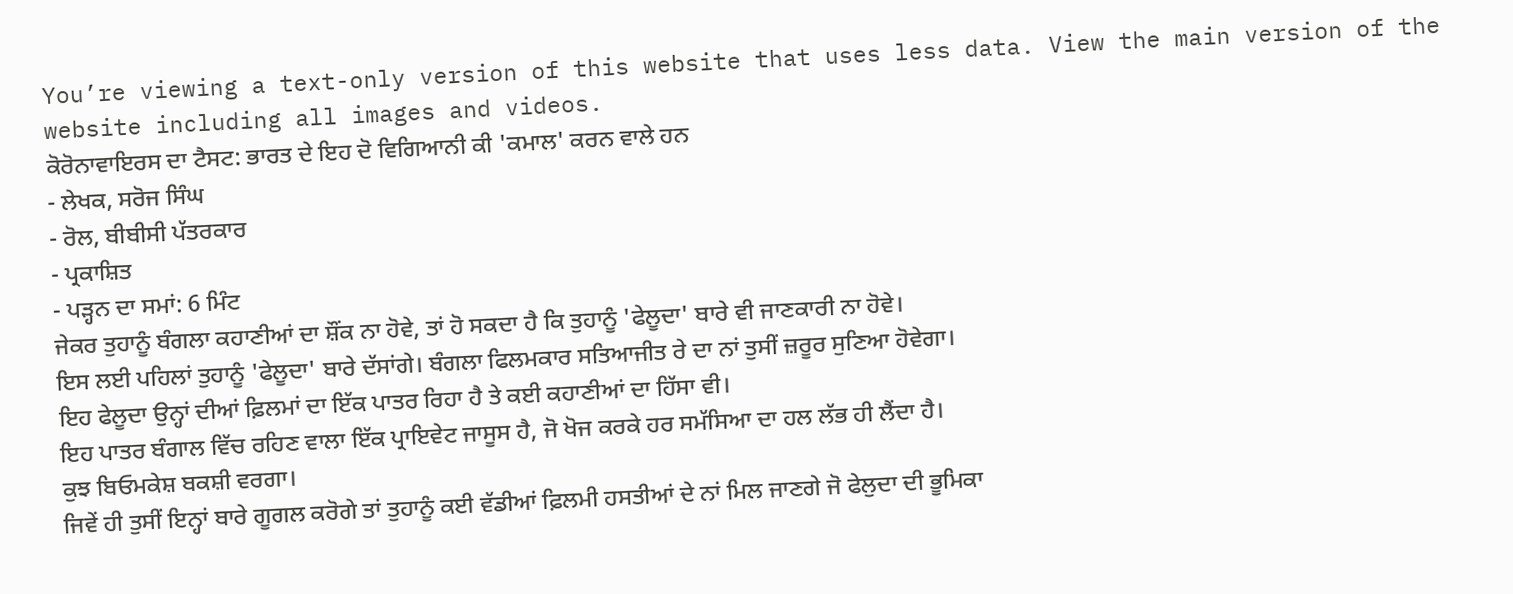You’re viewing a text-only version of this website that uses less data. View the main version of the website including all images and videos.
ਕੋਰੋਨਾਵਾਇਰਸ ਦਾ ਟੈਸਟ: ਭਾਰਤ ਦੇ ਇਹ ਦੋ ਵਿਗਿਆਨੀ ਕੀ 'ਕਮਾਲ' ਕਰਨ ਵਾਲੇ ਹਨ
- ਲੇਖਕ, ਸਰੋਜ ਸਿੰਘ
- ਰੋਲ, ਬੀਬੀਸੀ ਪੱਤਰਕਾਰ
- ਪ੍ਰਕਾਸ਼ਿਤ
- ਪੜ੍ਹਨ ਦਾ ਸਮਾਂ: 6 ਮਿੰਟ
ਜੇਕਰ ਤੁਹਾਨੂੰ ਬੰਗਲਾ ਕਹਾਣੀਆਂ ਦਾ ਸ਼ੌਂਕ ਨਾ ਹੋਵੇ, ਤਾਂ ਹੋ ਸਕਦਾ ਹੈ ਕਿ ਤੁਹਾਨੂੰ 'ਫੇਲੂਦਾ' ਬਾਰੇ ਵੀ ਜਾਣਕਾਰੀ ਨਾ ਹੋਵੇ।
ਇਸ ਲਈ ਪਹਿਲਾਂ ਤੁਹਾਨੂੰ 'ਫੇਲੂਦਾ' ਬਾਰੇ ਦੱਸਾਂਗੇ। ਬੰਗਲਾ ਫਿਲਮਕਾਰ ਸਤਿਆਜੀਤ ਰੇ ਦਾ ਨਾਂ ਤੁਸੀਂ ਜ਼ਰੂਰ ਸੁਣਿਆ ਹੋਵੇਗਾ।
ਇਹ ਫੇਲੂਦਾ ਉਨ੍ਹਾਂ ਦੀਆਂ ਫ਼ਿਲਮਾਂ ਦਾ ਇੱਕ ਪਾਤਰ ਰਿਹਾ ਹੈ ਤੇ ਕਈ ਕਹਾਣੀਆਂ ਦਾ ਹਿੱਸਾ ਵੀ।
ਇਹ ਪਾਤਰ ਬੰਗਾਲ ਵਿੱਚ ਰਹਿਣ ਵਾਲਾ ਇੱਕ ਪ੍ਰਾਇਵੇਟ ਜਾਸੂਸ ਹੈ, ਜੋ ਖੋਜ ਕਰਕੇ ਹਰ ਸਮੱਸਿਆ ਦਾ ਹਲ ਲੱਭ ਹੀ ਲੈਂਦਾ ਹੈ।
ਕੁਝ ਬਿਓਮਕੇਸ਼ ਬਕਸ਼ੀ ਵਰਗਾ।
ਜਿਵੇਂ ਹੀ ਤੁਸੀਂ ਇਨ੍ਹਾਂ ਬਾਰੇ ਗੂਗਲ ਕਰੋਗੇ ਤਾਂ ਤੁਹਾਨੂੰ ਕਈ ਵੱਡੀਆਂ ਫ਼ਿਲਮੀ ਹਸਤੀਆਂ ਦੇ ਨਾਂ ਮਿਲ ਜਾਣਗੇ ਜੋ ਫੇਲੁਦਾ ਦੀ ਭੂਮਿਕਾ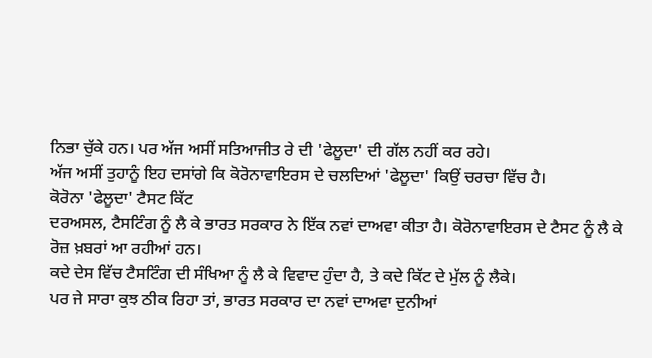ਨਿਭਾ ਚੁੱਕੇ ਹਨ। ਪਰ ਅੱਜ ਅਸੀਂ ਸਤਿਆਜੀਤ ਰੇ ਦੀ 'ਫੇਲੂਦਾ' ਦੀ ਗੱਲ ਨਹੀਂ ਕਰ ਰਹੇ।
ਅੱਜ ਅਸੀਂ ਤੁਹਾਨੂੰ ਇਹ ਦਸਾਂਗੇ ਕਿ ਕੋਰੋਨਾਵਾਇਰਸ ਦੇ ਚਲਦਿਆਂ 'ਫੇਲੂਦਾ' ਕਿਉਂ ਚਰਚਾ ਵਿੱਚ ਹੈ।
ਕੋਰੋਨਾ 'ਫੇਲੂਦਾ' ਟੈਸਟ ਕਿੱਟ
ਦਰਅਸਲ, ਟੈਸਟਿੰਗ ਨੂੰ ਲੈ ਕੇ ਭਾਰਤ ਸਰਕਾਰ ਨੇ ਇੱਕ ਨਵਾਂ ਦਾਅਵਾ ਕੀਤਾ ਹੈ। ਕੋਰੋਨਾਵਾਇਰਸ ਦੇ ਟੈਸਟ ਨੂੰ ਲੈ ਕੇ ਰੋਜ਼ ਖ਼ਬਰਾਂ ਆ ਰਹੀਆਂ ਹਨ।
ਕਦੇ ਦੇਸ ਵਿੱਚ ਟੈਸਟਿੰਗ ਦੀ ਸੰਖਿਆ ਨੂੰ ਲੈ ਕੇ ਵਿਵਾਦ ਹੁੰਦਾ ਹੈ, ਤੇ ਕਦੇ ਕਿੱਟ ਦੇ ਮੁੱਲ ਨੂੰ ਲੈਕੇ।
ਪਰ ਜੇ ਸਾਰਾ ਕੁਝ ਠੀਕ ਰਿਹਾ ਤਾਂ, ਭਾਰਤ ਸਰਕਾਰ ਦਾ ਨਵਾਂ ਦਾਅਵਾ ਦੁਨੀਆਂ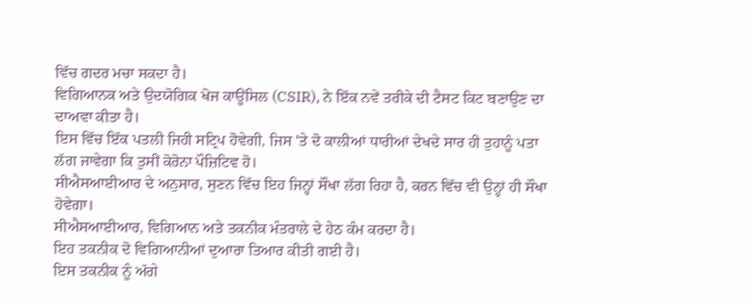ਵਿੱਚ ਗਦਰ ਮਚਾ ਸਕਦਾ ਹੈ।
ਵਿਗਿਆਨਕ ਅਤੇ ਉਦਯੋਗਿਕ ਖੋਜ ਕਾਊਂਸਿਲ (CSIR), ਨੇ ਇੱਕ ਨਵੇਂ ਤਰੀਕੇ ਦੀ ਟੈਸਟ ਕਿਟ ਬਣਾਉਣ ਦਾ ਦਾਅਵਾ ਕੀਤਾ ਹੈ।
ਇਸ ਵਿੱਚ ਇੱਕ ਪਤਲੀ ਜਿਹੀ ਸਟ੍ਰਿਪ ਹੋਵੇਗੀ, ਜਿਸ 'ਤੇ ਦੋ ਕਾਲੀਆਂ ਧਾਰੀਆਂ ਦੇਖਦੇ ਸਾਰ ਹੀ ਤੁਹਾਨੂੰ ਪਤਾ ਲੱਗ ਜਾਵੇਗਾ ਕਿ ਤੁਸੀਂ ਕੋਰੋਨਾ ਪੌਜ਼ਿਟਿਵ ਹੋ।
ਸੀਐਸਆਈਆਰ ਦੇ ਅਨੁਸਾਰ, ਸੁਣਨ ਵਿੱਚ ਇਹ ਜਿਨ੍ਹਾਂ ਸੌਖਾ ਲੱਗ ਰਿਹਾ ਹੈ, ਕਰਨ ਵਿੱਚ ਵੀ ਉਨ੍ਹਾਂ ਹੀ ਸੌਖਾ ਹੋਵੇਗਾ।
ਸੀਐਸਆਈਆਰ, ਵਿਗਿਆਨ ਅਤੇ ਤਕਨੀਕ ਮੰਤਰਾਲੇ ਦੇ ਹੇਠ ਕੰਮ ਕਰਦਾ ਹੈ।
ਇਹ ਤਕਨੀਕ ਦੋ ਵਿਗਿਆਨੀਆਂ ਦੁਆਰਾ ਤਿਆਰ ਕੀਤੀ ਗਈ ਹੈ।
ਇਸ ਤਕਨੀਕ ਨੂੰ ਅੱਗੇ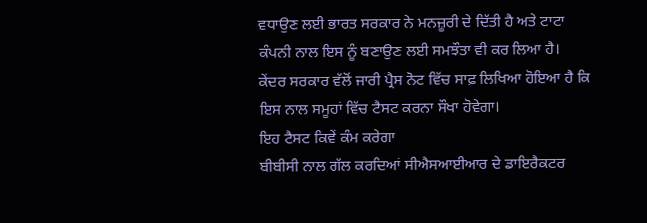ਵਧਾਉਣ ਲਈ ਭਾਰਤ ਸਰਕਾਰ ਨੇ ਮਨਜ਼ੂਰੀ ਦੇ ਦਿੱਤੀ ਹੈ ਅਤੇ ਟਾਟਾ ਕੰਪਨੀ ਨਾਲ ਇਸ ਨੂੰ ਬਣਾਉਣ ਲਈ ਸਮਝੌਤਾ ਵੀ ਕਰ ਲਿਆ ਹੈ।
ਕੇਂਦਰ ਸਰਕਾਰ ਵੱਲੋਂ ਜਾਰੀ ਪ੍ਰੈਸ ਨੋਟ ਵਿੱਚ ਸਾਫ਼ ਲਿਖਿਆ ਹੋਇਆ ਹੈ ਕਿ ਇਸ ਨਾਲ ਸਮੂਹਾਂ ਵਿੱਚ ਟੈਸਟ ਕਰਨਾ ਸੌਖਾ ਹੋਵੇਗਾ।
ਇਹ ਟੈਸਟ ਕਿਵੇਂ ਕੰਮ ਕਰੇਗਾ
ਬੀਬੀਸੀ ਨਾਲ ਗੱਲ ਕਰਦਿਆਂ ਸੀਐਸਆਈਆਰ ਦੇ ਡਾਇਰੈਕਟਰ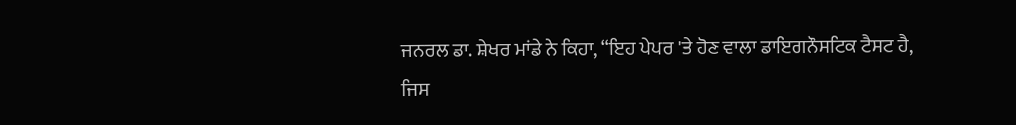ਜਨਰਲ ਡਾ. ਸ਼ੇਖਰ ਮਾਂਡੇ ਨੇ ਕਿਹਾ, “ਇਹ ਪੇਪਰ 'ਤੇ ਹੋਣ ਵਾਲਾ ਡਾਇਗਨੌਸਟਿਕ ਟੈਸਟ ਹੈ, ਜਿਸ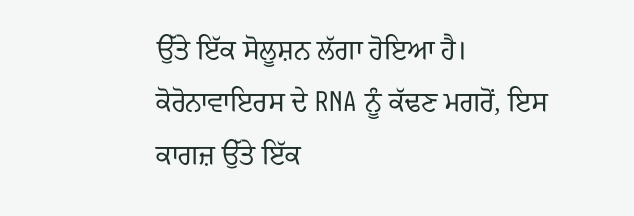ਉੱਤੇ ਇੱਕ ਸੋਲੂਸ਼ਨ ਲੱਗਾ ਹੋਇਆ ਹੈ।
ਕੋਰੋਨਾਵਾਇਰਸ ਦੇ RNA ਨੂੰ ਕੱਢਣ ਮਗਰੋਂ, ਇਸ ਕਾਗਜ਼ ਉੱਤੇ ਇੱਕ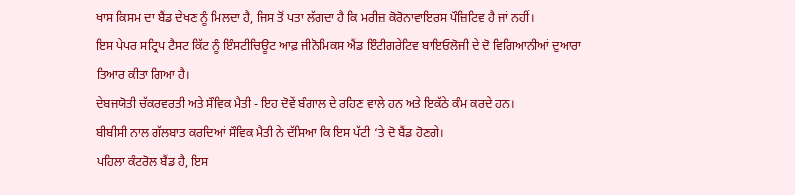ਖਾਸ ਕਿਸਮ ਦਾ ਬੈਂਡ ਦੇਖਣ ਨੂੰ ਮਿਲਦਾ ਹੈ, ਜਿਸ ਤੋਂ ਪਤਾ ਲੱਗਦਾ ਹੈ ਕਿ ਮਰੀਜ਼ ਕੋਰੋਨਾਵਾਇਰਸ ਪੌਜ਼ਿਟਿਵ ਹੈ ਜਾਂ ਨਹੀਂ।
ਇਸ ਪੇਪਰ ਸਟ੍ਰਿਪ ਟੈਸਟ ਕਿੱਟ ਨੂੰ ਇੰਸਟੀਚਿਊਟ ਆਫ਼ ਜੀਨੋਮਿਕਸ ਐਂਡ ਇੰਟੀਗਰੇਟਿਵ ਬਾਇਓਲੋਜੀ ਦੇ ਦੋ ਵਿਗਿਆਨੀਆਂ ਦੁਆਰਾ ਤਿਆਰ ਕੀਤਾ ਗਿਆ ਹੈ।
ਦੇਬਜਯੋਤੀ ਚੱਕਰਵਰਤੀ ਅਤੇ ਸੌਵਿਕ ਮੈਤੀ - ਇਹ ਦੋਵੇਂ ਬੰਗਾਲ ਦੇ ਰਹਿਣ ਵਾਲੇ ਹਨ ਅਤੇ ਇਕੱਠੇ ਕੰਮ ਕਰਦੇ ਹਨ।
ਬੀਬੀਸੀ ਨਾਲ ਗੱਲਬਾਤ ਕਰਦਿਆਂ ਸੌਵਿਕ ਮੈਤੀ ਨੇ ਦੱਸਿਆ ਕਿ ਇਸ ਪੱਟੀ ‘ਤੇ ਦੋ ਬੈਂਡ ਹੋਣਗੇ।
ਪਹਿਲਾ ਕੰਟਰੋਲ ਬੈਂਡ ਹੈ, ਇਸ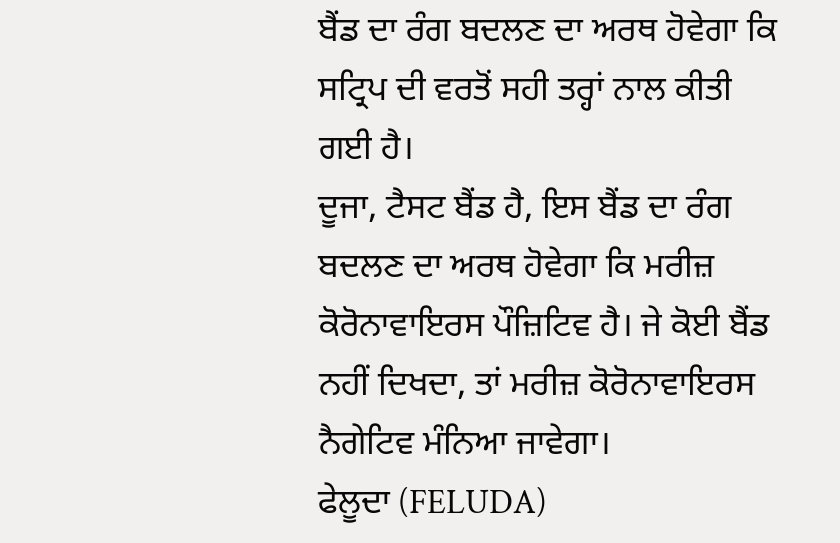ਬੈਂਡ ਦਾ ਰੰਗ ਬਦਲਣ ਦਾ ਅਰਥ ਹੋਵੇਗਾ ਕਿ ਸਟ੍ਰਿਪ ਦੀ ਵਰਤੋਂ ਸਹੀ ਤਰ੍ਹਾਂ ਨਾਲ ਕੀਤੀ ਗਈ ਹੈ।
ਦੂਜਾ, ਟੈਸਟ ਬੈਂਡ ਹੈ, ਇਸ ਬੈਂਡ ਦਾ ਰੰਗ ਬਦਲਣ ਦਾ ਅਰਥ ਹੋਵੇਗਾ ਕਿ ਮਰੀਜ਼ ਕੋਰੋਨਾਵਾਇਰਸ ਪੌਜ਼ਿਟਿਵ ਹੈ। ਜੇ ਕੋਈ ਬੈਂਡ ਨਹੀਂ ਦਿਖਦਾ, ਤਾਂ ਮਰੀਜ਼ ਕੋਰੋਨਾਵਾਇਰਸ ਨੈਗੇਟਿਵ ਮੰਨਿਆ ਜਾਵੇਗਾ।
ਫੇਲੂਦਾ (FELUDA)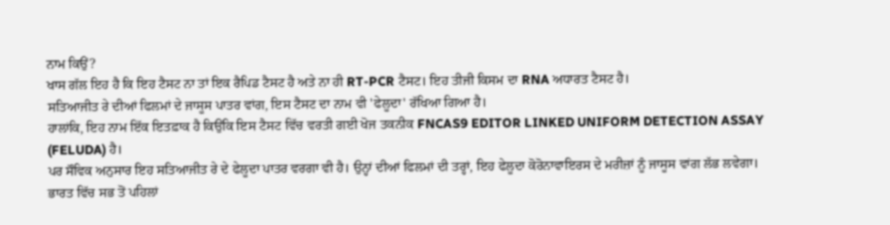ਨਾਮ ਕਿਉਂ?
ਖਾਸ ਗੱਲ ਇਹ ਹੈ ਕਿ ਇਹ ਟੈਸਟ ਨਾ ਤਾਂ ਇਕ ਰੈਪਿਡ ਟੈਸਟ ਹੈ ਅਤੇ ਨਾ ਹੀ RT-PCR ਟੈਸਟ। ਇਹ ਤੀਜੀ ਕਿਸਮ ਦਾ RNA ਅਧਾਰਤ ਟੈਸਟ ਹੈ।
ਸਤਿਆਜੀਤ ਰੇ ਦੀਆਂ ਫਿਲਮਾਂ ਦੇ ਜਾਸੂਸ ਪਾਤਰ ਵਾਂਗ, ਇਸ ਟੈਸਟ ਦਾ ਨਾਮ ਵੀ 'ਫੇਲੂਦਾ' ਰੱਖਿਆ ਗਿਆ ਹੈ।
ਹਾਲਾਂਕਿ, ਇਹ ਨਾਮ ਇੱਕ ਇਤਫ਼ਾਕ ਹੈ ਕਿਉਂਕਿ ਇਸ ਟੈਸਟ ਵਿੱਚ ਵਰਤੀ ਗਈ ਖੋਜ ਤਕਨੀਕ FNCAS9 EDITOR LINKED UNIFORM DETECTION ASSAY (FELUDA) ਹੈ।
ਪਰ ਸੌਵਿਕ ਅਨੁਸਾਰ ਇਹ ਸਤਿਆਜੀਤ ਰੇ ਦੇ ਫੇਲੂਦਾ ਪਾਤਰ ਵਰਗਾ ਵੀ ਹੈ। ਉਨ੍ਹਾਂ ਦੀਆਂ ਫਿਲਮਾਂ ਦੀ ਤਰ੍ਹਾਂ, ਇਹ ਫੇਲੂਦਾ ਕੋਰੋਨਾਵਾਇਰਸ ਦੇ ਮਰੀਜ਼ਾਂ ਨੂੰ ਜਾਸੂਸ ਵਾਂਗ ਲੱਭ ਲਵੇਗਾ।
ਭਾਰਤ ਵਿੱਚ ਸਭ ਤੋਂ ਪਹਿਲਾਂ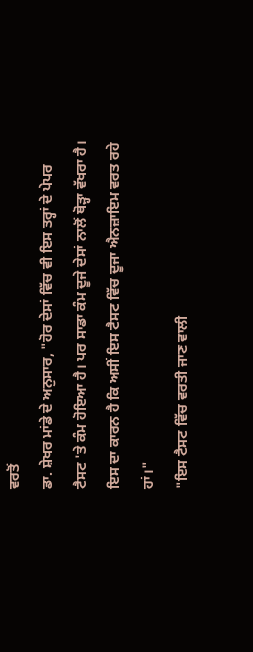ਵਰਤੋਂ
ਡਾ. ਸ਼ੇਖਰ ਮਾਂਡੇ ਦੇ ਅਨੁਸਾਰ, "ਹੋਰ ਦੇਸਾਂ ਵਿੱਚ ਵੀ ਇਸ ਤਰ੍ਹਾਂ ਦੇ ਪੇਪਰ ਟੈਸਟ 'ਤੇ ਕੰਮ ਹੋਇਆ ਹੈ। ਪਰ ਸਾਡਾ ਕੰਮ ਦੂਜੇ ਦੇਸਾਂ ਨਾਲੋਂ ਥੋੜ੍ਹਾ ਵੱਖਰਾ ਹੈ। ਇਸ ਦਾ ਕਾਰਨ ਹੈ ਕਿ ਅਸੀਂ ਇਸ ਟੈਸਟ ਵਿੱਚ ਦੂਜਾ ਐਨਜ਼ਾਇਮ ਵਰਤ ਰਹੇ ਹਾਂ।"
"ਇਸ ਟੈਸਟ ਵਿੱਚ ਵਰਤੀ ਜਾਣ ਵਾਲੀ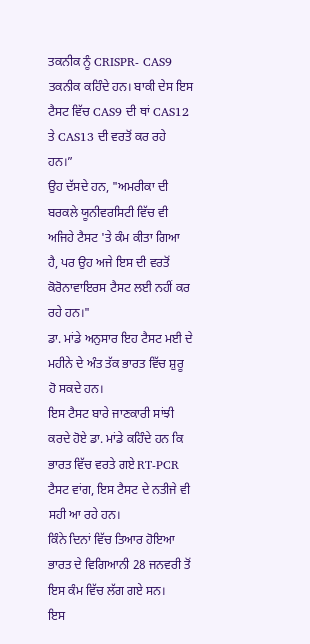ਤਕਨੀਕ ਨੂੰ CRISPR- CAS9 ਤਕਨੀਕ ਕਹਿੰਦੇ ਹਨ। ਬਾਕੀ ਦੇਸ ਇਸ ਟੈਸਟ ਵਿੱਚ CAS9 ਦੀ ਥਾਂ CAS12 ਤੇ CAS13 ਦੀ ਵਰਤੋਂ ਕਰ ਰਹੇ ਹਨ।”
ਉਹ ਦੱਸਦੇ ਹਨ, "ਅਮਰੀਕਾ ਦੀ ਬਰਕਲੇ ਯੂਨੀਵਰਸਿਟੀ ਵਿੱਚ ਵੀ ਅਜਿਹੇ ਟੈਸਟ 'ਤੇ ਕੰਮ ਕੀਤਾ ਗਿਆ ਹੈ, ਪਰ ਉਹ ਅਜੇ ਇਸ ਦੀ ਵਰਤੋਂ ਕੋਰੋਨਾਵਾਇਰਸ ਟੈਸਟ ਲਈ ਨਹੀਂ ਕਰ ਰਹੇ ਹਨ।"
ਡਾ. ਮਾਂਡੇ ਅਨੁਸਾਰ ਇਹ ਟੈਸਟ ਮਈ ਦੇ ਮਹੀਨੇ ਦੇ ਅੰਤ ਤੱਕ ਭਾਰਤ ਵਿੱਚ ਸ਼ੁਰੂ ਹੋ ਸਕਦੇ ਹਨ।
ਇਸ ਟੈਸਟ ਬਾਰੇ ਜਾਣਕਾਰੀ ਸਾਂਝੀ ਕਰਦੇ ਹੋਏ ਡਾ. ਮਾਂਡੇ ਕਹਿੰਦੇ ਹਨ ਕਿ ਭਾਰਤ ਵਿੱਚ ਵਰਤੇ ਗਏ RT-PCR ਟੈਸਟ ਵਾਂਗ, ਇਸ ਟੈਸਟ ਦੇ ਨਤੀਜੇ ਵੀ ਸਹੀ ਆ ਰਹੇ ਹਨ।
ਕਿੰਨੇ ਦਿਨਾਂ ਵਿੱਚ ਤਿਆਰ ਹੋਇਆ
ਭਾਰਤ ਦੇ ਵਿਗਿਆਨੀ 28 ਜਨਵਰੀ ਤੋਂ ਇਸ ਕੰਮ ਵਿੱਚ ਲੱਗ ਗਏ ਸਨ।
ਇਸ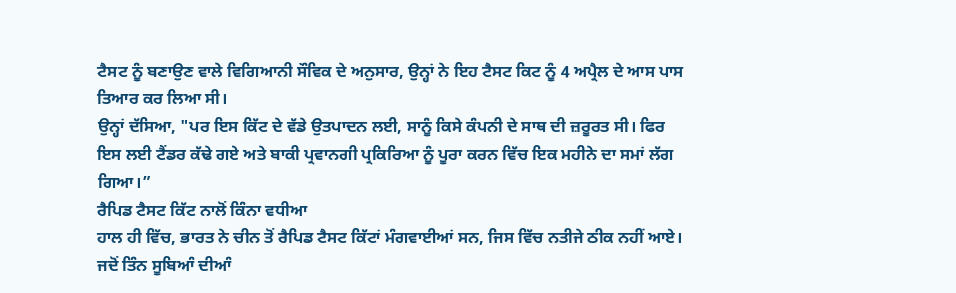ਟੈਸਟ ਨੂੰ ਬਣਾਉਣ ਵਾਲੇ ਵਿਗਿਆਨੀ ਸੌਵਿਕ ਦੇ ਅਨੁਸਾਰ, ਉਨ੍ਹਾਂ ਨੇ ਇਹ ਟੈਸਟ ਕਿਟ ਨੂੰ 4 ਅਪ੍ਰੈਲ ਦੇ ਆਸ ਪਾਸ ਤਿਆਰ ਕਰ ਲਿਆ ਸੀ।
ਉਨ੍ਹਾਂ ਦੱਸਿਆ, "ਪਰ ਇਸ ਕਿੱਟ ਦੇ ਵੱਡੇ ਉਤਪਾਦਨ ਲਈ, ਸਾਨੂੰ ਕਿਸੇ ਕੰਪਨੀ ਦੇ ਸਾਥ ਦੀ ਜ਼ਰੂਰਤ ਸੀ। ਫਿਰ ਇਸ ਲਈ ਟੈਂਡਰ ਕੱਢੇ ਗਏ ਅਤੇ ਬਾਕੀ ਪ੍ਰਵਾਨਗੀ ਪ੍ਰਕਿਰਿਆ ਨੂੰ ਪੂਰਾ ਕਰਨ ਵਿੱਚ ਇਕ ਮਹੀਨੇ ਦਾ ਸਮਾਂ ਲੱਗ ਗਿਆ।”
ਰੈਪਿਡ ਟੈਸਟ ਕਿੱਟ ਨਾਲੋਂ ਕਿੰਨਾ ਵਧੀਆ
ਹਾਲ ਹੀ ਵਿੱਚ, ਭਾਰਤ ਨੇ ਚੀਨ ਤੋਂ ਰੈਪਿਡ ਟੈਸਟ ਕਿੱਟਾਂ ਮੰਗਵਾਈਆਂ ਸਨ, ਜਿਸ ਵਿੱਚ ਨਤੀਜੇ ਠੀਕ ਨਹੀਂ ਆਏ।
ਜਦੋਂ ਤਿੰਨ ਸੂਬਿਆੰ ਦੀਆੰ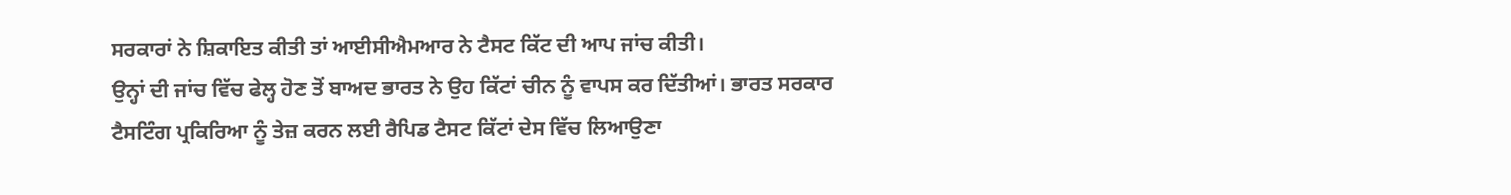ਸਰਕਾਰਾਂ ਨੇ ਸ਼ਿਕਾਇਤ ਕੀਤੀ ਤਾਂ ਆਈਸੀਐਮਆਰ ਨੇ ਟੈਸਟ ਕਿੱਟ ਦੀ ਆਪ ਜਾਂਚ ਕੀਤੀ।
ਉਨ੍ਹਾਂ ਦੀ ਜਾਂਚ ਵਿੱਚ ਫੇਲ੍ਹ ਹੋਣ ਤੋਂ ਬਾਅਦ ਭਾਰਤ ਨੇ ਉਹ ਕਿੱਟਾਂ ਚੀਨ ਨੂੰ ਵਾਪਸ ਕਰ ਦਿੱਤੀਆਂ। ਭਾਰਤ ਸਰਕਾਰ ਟੈਸਟਿੰਗ ਪ੍ਰਕਿਰਿਆ ਨੂੰ ਤੇਜ਼ ਕਰਨ ਲਈ ਰੈਪਿਡ ਟੈਸਟ ਕਿੱਟਾਂ ਦੇਸ ਵਿੱਚ ਲਿਆਉਣਾ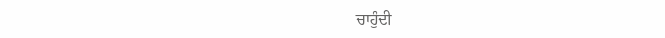ਚਾਹੁੰਦੀ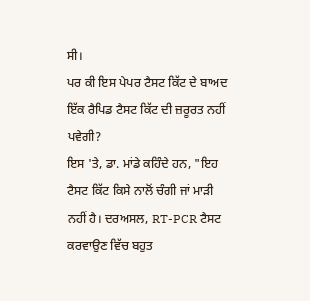ਸੀ।
ਪਰ ਕੀ ਇਸ ਪੇਪਰ ਟੈਸਟ ਕਿੱਟ ਦੇ ਬਾਅਦ ਇੱਕ ਰੈਪਿਡ ਟੈਸਟ ਕਿੱਟ ਦੀ ਜ਼ਰੂਰਤ ਨਹੀਂ ਪਵੇਗੀ?
ਇਸ 'ਤੇ, ਡਾ. ਮਾਂਡੇ ਕਹਿੰਦੇ ਹਨ, "ਇਹ ਟੈਸਟ ਕਿੱਟ ਕਿਸੇ ਨਾਲੋਂ ਚੰਗੀ ਜਾਂ ਮਾੜੀ ਨਹੀਂ ਹੈ। ਦਰਅਸਲ, RT-PCR ਟੈਸਟ ਕਰਵਾਉਣ ਵਿੱਚ ਬਹੁਤ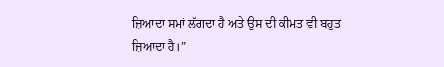ਜ਼ਿਆਦਾ ਸਮਾਂ ਲੱਗਦਾ ਹੈ ਅਤੇ ਉਸ ਦੀ ਕੀਮਤ ਵੀ ਬਹੁਤ ਜ਼ਿਆਦਾ ਹੈ।”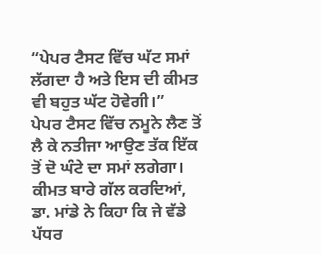“ਪੇਪਰ ਟੈਸਟ ਵਿੱਚ ਘੱਟ ਸਮਾਂ ਲੱਗਦਾ ਹੈ ਅਤੇ ਇਸ ਦੀ ਕੀਮਤ ਵੀ ਬਹੁਤ ਘੱਟ ਹੋਵੇਗੀ।”
ਪੇਪਰ ਟੈਸਟ ਵਿੱਚ ਨਮੂਨੇ ਲੈਣ ਤੋਂ ਲੈ ਕੇ ਨਤੀਜਾ ਆਉਣ ਤੱਕ ਇੱਕ ਤੋਂ ਦੋ ਘੰਟੇ ਦਾ ਸਮਾਂ ਲਗੇਗਾ। ਕੀਮਤ ਬਾਰੇ ਗੱਲ ਕਰਦਿਆਂ, ਡਾ. ਮਾਂਡੇ ਨੇ ਕਿਹਾ ਕਿ ਜੇ ਵੱਡੇ ਪੱਧਰ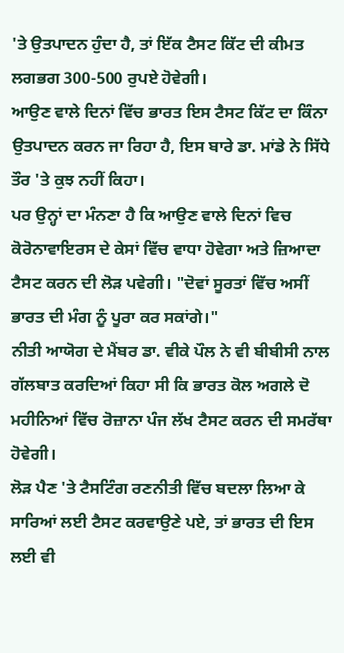'ਤੇ ਉਤਪਾਦਨ ਹੁੰਦਾ ਹੈ, ਤਾਂ ਇੱਕ ਟੈਸਟ ਕਿੱਟ ਦੀ ਕੀਮਤ ਲਗਭਗ 300-500 ਰੁਪਏ ਹੋਵੇਗੀ।
ਆਉਣ ਵਾਲੇ ਦਿਨਾਂ ਵਿੱਚ ਭਾਰਤ ਇਸ ਟੈਸਟ ਕਿੱਟ ਦਾ ਕਿੰਨਾ ਉਤਪਾਦਨ ਕਰਨ ਜਾ ਰਿਹਾ ਹੈ, ਇਸ ਬਾਰੇ ਡਾ. ਮਾਂਡੇ ਨੇ ਸਿੱਧੇ ਤੌਰ 'ਤੇ ਕੁਝ ਨਹੀਂ ਕਿਹਾ।
ਪਰ ਉਨ੍ਹਾਂ ਦਾ ਮੰਨਣਾ ਹੈ ਕਿ ਆਉਣ ਵਾਲੇ ਦਿਨਾਂ ਵਿਚ ਕੋਰੋਨਾਵਾਇਰਸ ਦੇ ਕੇਸਾਂ ਵਿੱਚ ਵਾਧਾ ਹੋਵੇਗਾ ਅਤੇ ਜ਼ਿਆਦਾ ਟੈਸਟ ਕਰਨ ਦੀ ਲੋੜ ਪਵੇਗੀ। "ਦੋਵਾਂ ਸੂਰਤਾਂ ਵਿੱਚ ਅਸੀਂ ਭਾਰਤ ਦੀ ਮੰਗ ਨੂੰ ਪੂਰਾ ਕਰ ਸਕਾਂਗੇ।"
ਨੀਤੀ ਆਯੋਗ ਦੇ ਮੈਂਬਰ ਡਾ. ਵੀਕੇ ਪੌਲ ਨੇ ਵੀ ਬੀਬੀਸੀ ਨਾਲ ਗੱਲਬਾਤ ਕਰਦਿਆਂ ਕਿਹਾ ਸੀ ਕਿ ਭਾਰਤ ਕੋਲ ਅਗਲੇ ਦੋ ਮਹੀਨਿਆਂ ਵਿੱਚ ਰੋਜ਼ਾਨਾ ਪੰਜ ਲੱਖ ਟੈਸਟ ਕਰਨ ਦੀ ਸਮਰੱਥਾ ਹੋਵੇਗੀ।
ਲੋੜ ਪੈਣ 'ਤੇ ਟੈਸਟਿੰਗ ਰਣਨੀਤੀ ਵਿੱਚ ਬਦਲਾ ਲਿਆ ਕੇ ਸਾਰਿਆਂ ਲਈ ਟੈਸਟ ਕਰਵਾਉਣੇ ਪਏ, ਤਾਂ ਭਾਰਤ ਦੀ ਇਸ ਲਈ ਵੀ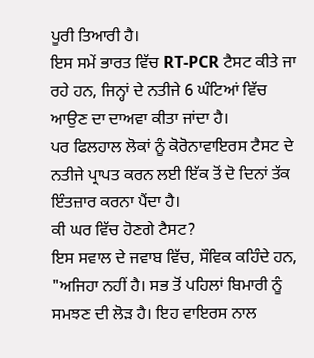ਪੂਰੀ ਤਿਆਰੀ ਹੈ।
ਇਸ ਸਮੇਂ ਭਾਰਤ ਵਿੱਚ RT-PCR ਟੈਸਟ ਕੀਤੇ ਜਾ ਰਹੇ ਹਨ, ਜਿਨ੍ਹਾਂ ਦੇ ਨਤੀਜੇ 6 ਘੰਟਿਆਂ ਵਿੱਚ ਆਉਣ ਦਾ ਦਾਅਵਾ ਕੀਤਾ ਜਾਂਦਾ ਹੈ।
ਪਰ ਫਿਲਹਾਲ ਲੋਕਾਂ ਨੂੰ ਕੋਰੋਨਾਵਾਇਰਸ ਟੈਸਟ ਦੇ ਨਤੀਜੇ ਪ੍ਰਾਪਤ ਕਰਨ ਲਈ ਇੱਕ ਤੋਂ ਦੋ ਦਿਨਾਂ ਤੱਕ ਇੰਤਜ਼ਾਰ ਕਰਨਾ ਪੈਂਦਾ ਹੈ।
ਕੀ ਘਰ ਵਿੱਚ ਹੋਣਗੇ ਟੈਸਟ?
ਇਸ ਸਵਾਲ ਦੇ ਜਵਾਬ ਵਿੱਚ, ਸੌਵਿਕ ਕਹਿੰਦੇ ਹਨ, "ਅਜਿਹਾ ਨਹੀਂ ਹੈ। ਸਭ ਤੋਂ ਪਹਿਲਾਂ ਬਿਮਾਰੀ ਨੂੰ ਸਮਝਣ ਦੀ ਲੋੜ ਹੈ। ਇਹ ਵਾਇਰਸ ਨਾਲ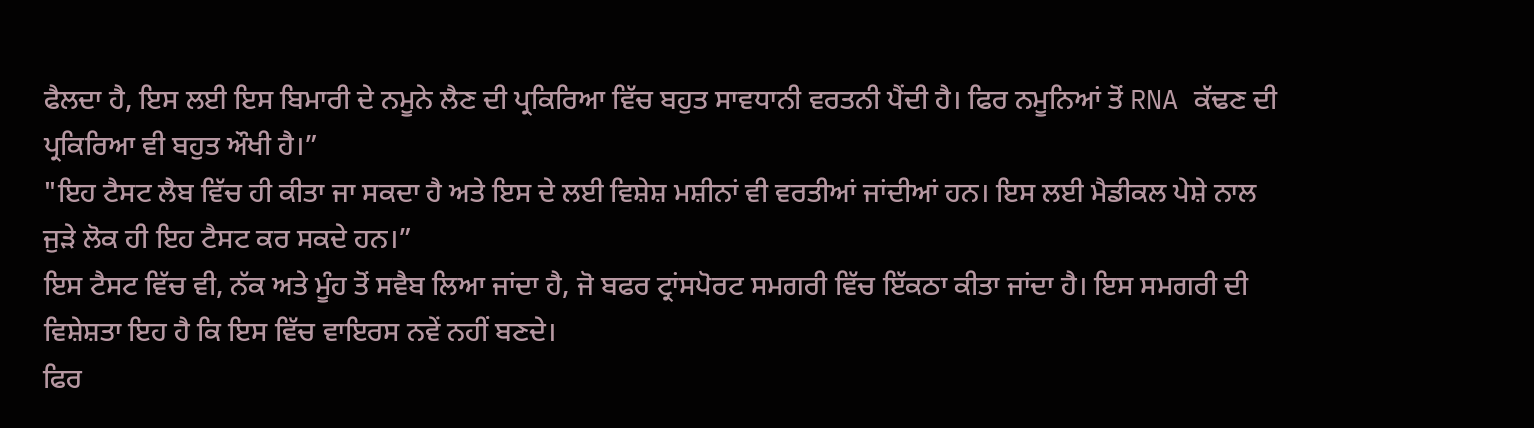ਫੈਲਦਾ ਹੈ, ਇਸ ਲਈ ਇਸ ਬਿਮਾਰੀ ਦੇ ਨਮੂਨੇ ਲੈਣ ਦੀ ਪ੍ਰਕਿਰਿਆ ਵਿੱਚ ਬਹੁਤ ਸਾਵਧਾਨੀ ਵਰਤਨੀ ਪੈਂਦੀ ਹੈ। ਫਿਰ ਨਮੂਨਿਆਂ ਤੋਂ RNA ਕੱਢਣ ਦੀ ਪ੍ਰਕਿਰਿਆ ਵੀ ਬਹੁਤ ਔਖੀ ਹੈ।”
"ਇਹ ਟੈਸਟ ਲੈਬ ਵਿੱਚ ਹੀ ਕੀਤਾ ਜਾ ਸਕਦਾ ਹੈ ਅਤੇ ਇਸ ਦੇ ਲਈ ਵਿਸ਼ੇਸ਼ ਮਸ਼ੀਨਾਂ ਵੀ ਵਰਤੀਆਂ ਜਾਂਦੀਆਂ ਹਨ। ਇਸ ਲਈ ਮੈਡੀਕਲ ਪੇਸ਼ੇ ਨਾਲ ਜੁੜੇ ਲੋਕ ਹੀ ਇਹ ਟੈਸਟ ਕਰ ਸਕਦੇ ਹਨ।”
ਇਸ ਟੈਸਟ ਵਿੱਚ ਵੀ, ਨੱਕ ਅਤੇ ਮੂੰਹ ਤੋਂ ਸਵੈਬ ਲਿਆ ਜਾਂਦਾ ਹੈ, ਜੋ ਬਫਰ ਟ੍ਰਾਂਸਪੋਰਟ ਸਮਗਰੀ ਵਿੱਚ ਇੱਕਠਾ ਕੀਤਾ ਜਾਂਦਾ ਹੈ। ਇਸ ਸਮਗਰੀ ਦੀ ਵਿਸ਼ੇਸ਼ਤਾ ਇਹ ਹੈ ਕਿ ਇਸ ਵਿੱਚ ਵਾਇਰਸ ਨਵੇਂ ਨਹੀਂ ਬਣਦੇ।
ਫਿਰ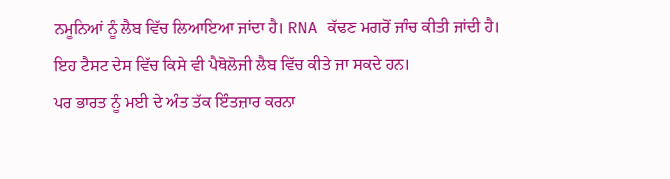ਨਮੂਨਿਆਂ ਨੂੰ ਲੈਬ ਵਿੱਚ ਲਿਆਇਆ ਜਾਂਦਾ ਹੈ। RNA ਕੱਢਣ ਮਗਰੋਂ ਜਾੰਚ ਕੀਤੀ ਜਾਂਦੀ ਹੈ।
ਇਹ ਟੈਸਟ ਦੇਸ ਵਿੱਚ ਕਿਸੇ ਵੀ ਪੈਥੋਲੋਜੀ ਲੈਬ ਵਿੱਚ ਕੀਤੇ ਜਾ ਸਕਦੇ ਹਨ।
ਪਰ ਭਾਰਤ ਨੂੰ ਮਈ ਦੇ ਅੰਤ ਤੱਕ ਇੰਤਜ਼ਾਰ ਕਰਨਾ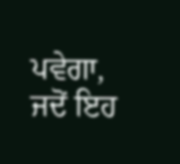ਪਵੇਗਾ, ਜਦੋਂ ਇਹ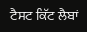ਟੈਸਟ ਕਿੱਟ ਲੈਬਾਂ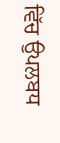ਵਿੱਚ ਉਪਲਬਧ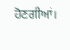ਹੋਣਗੀਆਂ।